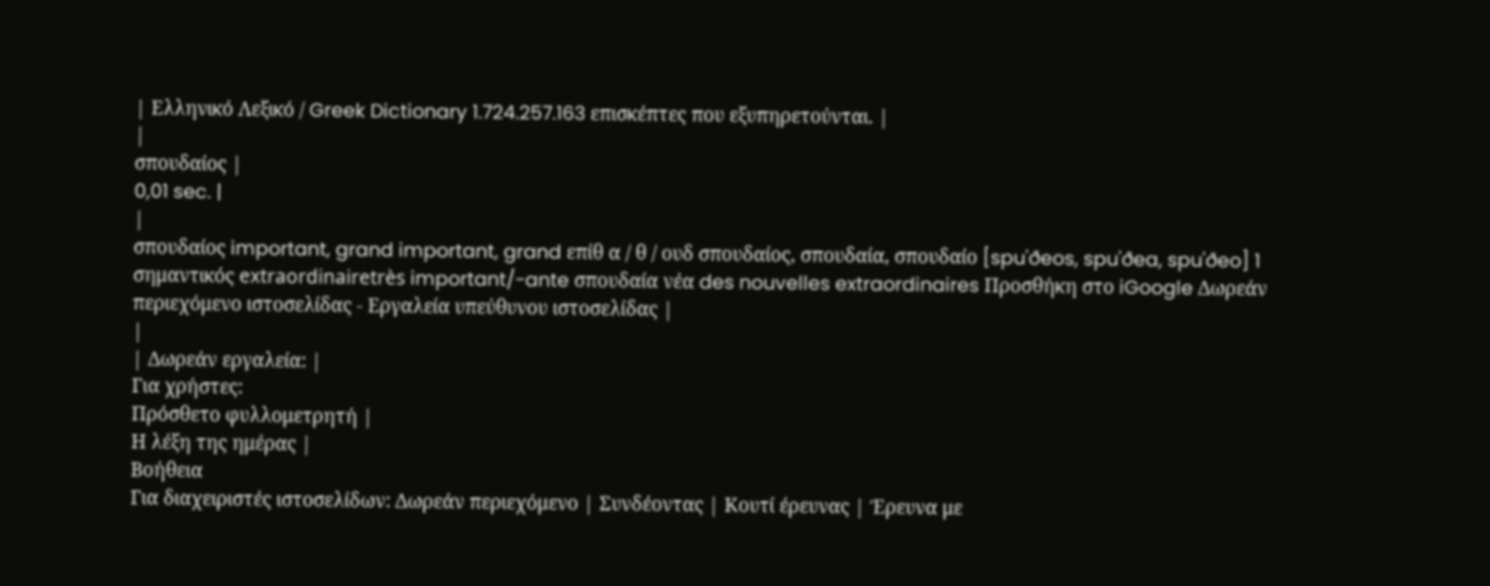| Ελληνικό Λεξικό / Greek Dictionary 1.724.257.163 επισκέπτες που εξυπηρετούνται. |
|
σπουδαίος |
0,01 sec. |
|
σπουδαίος important, grand important, grand επίθ α / θ / ουδ σπουδαίος, σπουδαία, σπουδαίο [spu'ðeos, spu'ðea, spu'ðeo] 1 σημαντικός extraordinairetrès important/-ante σπουδαία νέα des nouvelles extraordinaires Προσθήκη στο iGoogle Δωρεάν περιεχόμενο ιστοσελίδας - Εργαλεία υπεύθυνου ιστοσελίδας |
|
| Δωρεάν εργαλεία: |
Για χρήστες:
Πρόσθετο φυλλομετρητή |
Η λέξη της ημέρας |
Βοήθεια
Για διαχειριστές ιστοσελίδων: Δωρεάν περιεχόμενο | Συνδέοντας | Κουτί έρευνας | Έρευνα με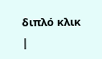διπλό κλικ |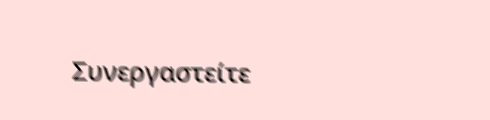Συνεργαστείτε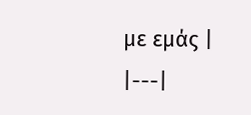με εμάς |
|---|